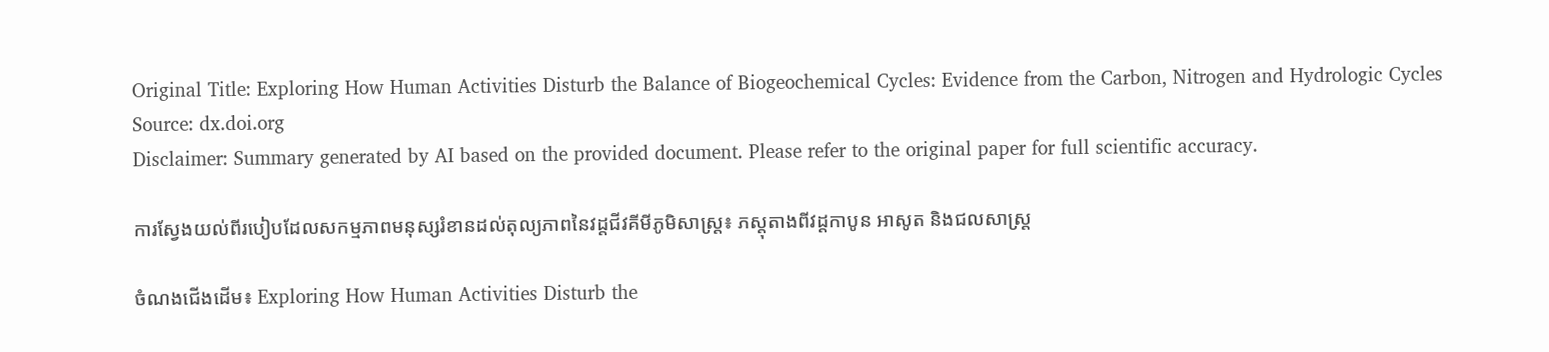Original Title: Exploring How Human Activities Disturb the Balance of Biogeochemical Cycles: Evidence from the Carbon, Nitrogen and Hydrologic Cycles
Source: dx.doi.org
Disclaimer: Summary generated by AI based on the provided document. Please refer to the original paper for full scientific accuracy.

ការស្វែងយល់ពីរបៀបដែលសកម្មភាពមនុស្សរំខានដល់តុល្យភាពនៃវដ្តជីវគីមីភូមិសាស្ត្រ៖ ភស្តុតាងពីវដ្តកាបូន អាសូត និងជលសាស្ត្រ

ចំណងជើងដើម៖ Exploring How Human Activities Disturb the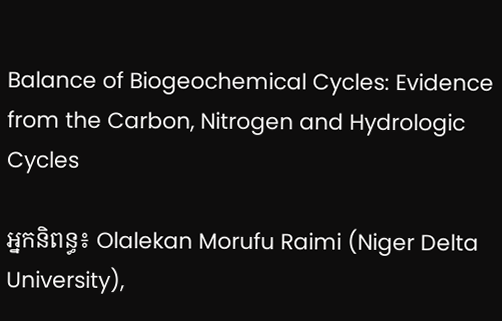Balance of Biogeochemical Cycles: Evidence from the Carbon, Nitrogen and Hydrologic Cycles

អ្នកនិពន្ធ៖ Olalekan Morufu Raimi (Niger Delta University),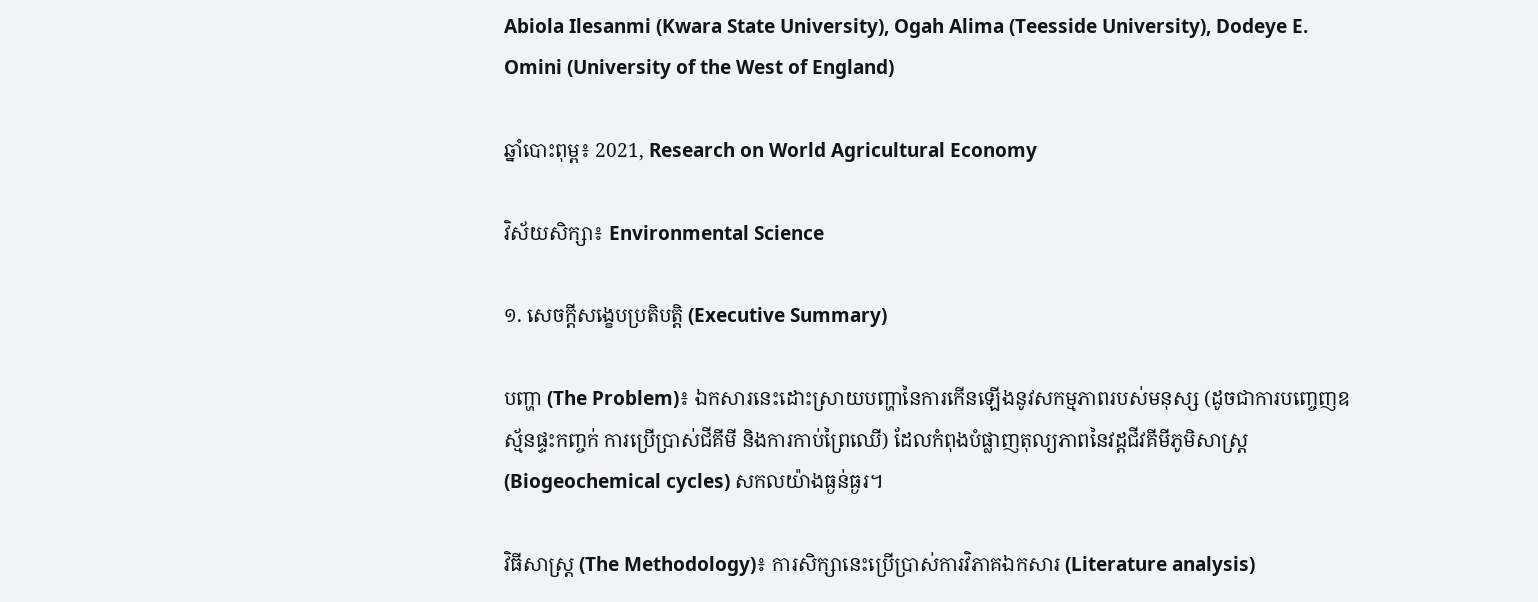Abiola Ilesanmi (Kwara State University), Ogah Alima (Teesside University), Dodeye E. Omini (University of the West of England)

ឆ្នាំបោះពុម្ព៖ 2021, Research on World Agricultural Economy

វិស័យសិក្សា៖ Environmental Science

១. សេចក្តីសង្ខេបប្រតិបត្តិ (Executive Summary)

បញ្ហា (The Problem)៖ ឯកសារនេះដោះស្រាយបញ្ហានៃការកើនឡើងនូវសកម្មភាពរបស់មនុស្ស (ដូចជាការបញ្ចេញឧស្ម័នផ្ទះកញ្ចក់ ការប្រើប្រាស់ជីគីមី និងការកាប់ព្រៃឈើ) ដែលកំពុងបំផ្លាញតុល្យភាពនៃវដ្តជីវគីមីភូមិសាស្ត្រ (Biogeochemical cycles) សកលយ៉ាងធ្ងន់ធ្ងរ។

វិធីសាស្ត្រ (The Methodology)៖ ការសិក្សានេះប្រើប្រាស់ការវិភាគឯកសារ (Literature analysis)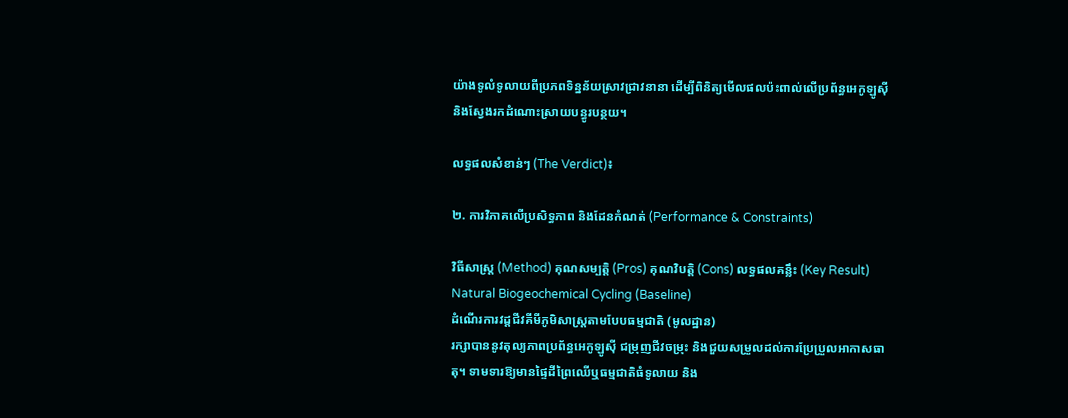យ៉ាងទូលំទូលាយពីប្រភពទិន្នន័យស្រាវជ្រាវនានា ដើម្បីពិនិត្យមើលផលប៉ះពាល់លើប្រព័ន្ធអេកូឡូស៊ី និងស្វែងរកដំណោះស្រាយបន្ធូរបន្ថយ។

លទ្ធផលសំខាន់ៗ (The Verdict)៖

២. ការវិភាគលើប្រសិទ្ធភាព និងដែនកំណត់ (Performance & Constraints)

វិធីសាស្ត្រ (Method) គុណសម្បត្តិ (Pros) គុណវិបត្តិ (Cons) លទ្ធផលគន្លឹះ (Key Result)
Natural Biogeochemical Cycling (Baseline)
ដំណើរការវដ្តជីវគីមីភូមិសាស្ត្រតាមបែបធម្មជាតិ (មូលដ្ឋាន)
រក្សាបាននូវតុល្យភាពប្រព័ន្ធអេកូឡូស៊ី ជម្រុញជីវចម្រុះ និងជួយសម្រួលដល់ការប្រែប្រួលអាកាសធាតុ។ ទាមទារឱ្យមានផ្ទៃដីព្រៃឈើឬធម្មជាតិធំទូលាយ និង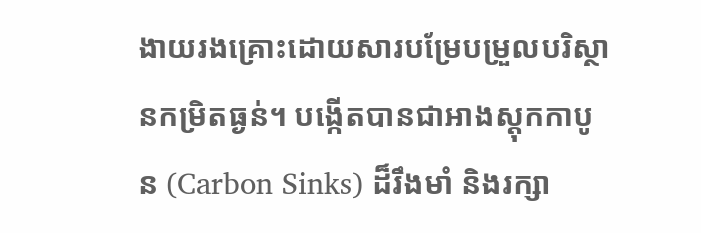ងាយរងគ្រោះដោយសារបម្រែបម្រួលបរិស្ថានកម្រិតធ្ងន់។ បង្កើតបានជាអាងស្តុកកាបូន (Carbon Sinks) ដ៏រឹងមាំ និងរក្សា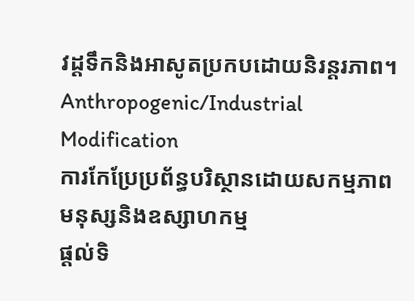វដ្តទឹកនិងអាសូតប្រកបដោយនិរន្តរភាព។
Anthropogenic/Industrial Modification
ការកែប្រែប្រព័ន្ធបរិស្ថានដោយសកម្មភាពមនុស្សនិងឧស្សាហកម្ម
ផ្តល់ទិ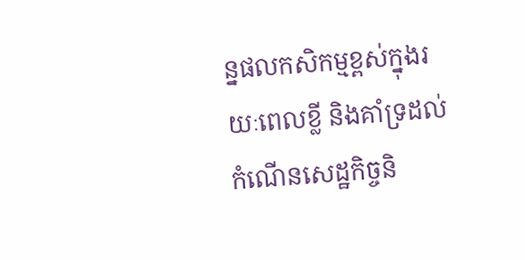ន្នផលកសិកម្មខ្ពស់ក្នុងរយៈពេលខ្លី និងគាំទ្រដល់កំណើនសេដ្ឋកិច្ចនិ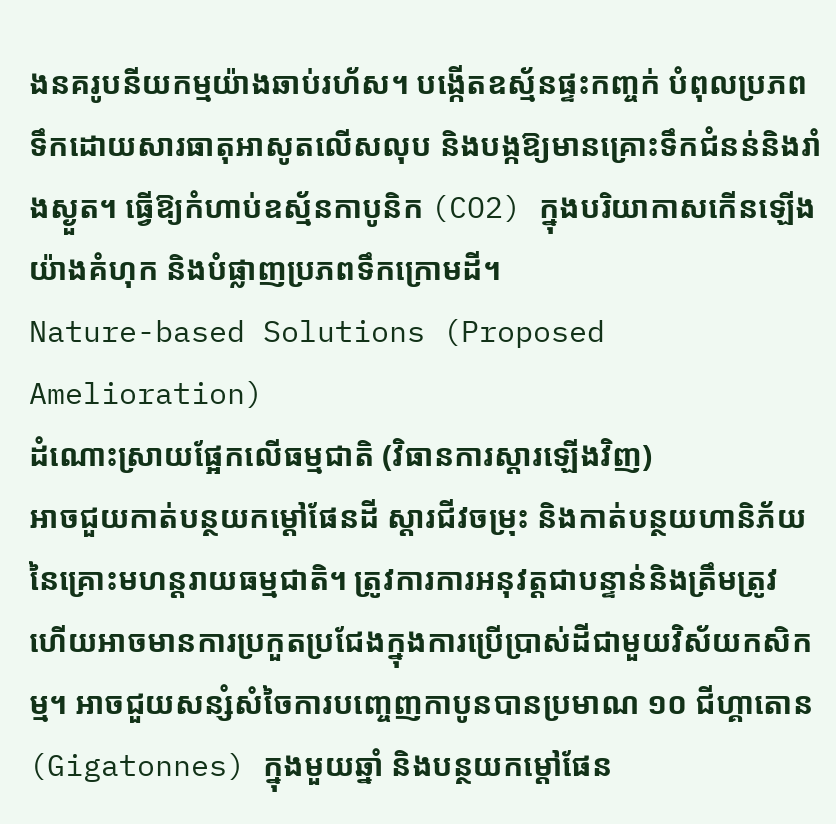ងនគរូបនីយកម្មយ៉ាងឆាប់រហ័ស។ បង្កើតឧស្ម័នផ្ទះកញ្ចក់ បំពុលប្រភពទឹកដោយសារធាតុអាសូតលើសលុប និងបង្កឱ្យមានគ្រោះទឹកជំនន់និងរាំងស្ងួត។ ធ្វើឱ្យកំហាប់ឧស្ម័នកាបូនិក (CO2) ក្នុងបរិយាកាសកើនឡើងយ៉ាងគំហុក និងបំផ្លាញប្រភពទឹកក្រោមដី។
Nature-based Solutions (Proposed Amelioration)
ដំណោះស្រាយផ្អែកលើធម្មជាតិ (វិធានការស្តារឡើងវិញ)
អាចជួយកាត់បន្ថយកម្ដៅផែនដី ស្តារជីវចម្រុះ និងកាត់បន្ថយហានិភ័យនៃគ្រោះមហន្តរាយធម្មជាតិ។ ត្រូវការការអនុវត្តជាបន្ទាន់និងត្រឹមត្រូវ ហើយអាចមានការប្រកួតប្រជែងក្នុងការប្រើប្រាស់ដីជាមួយវិស័យកសិកម្ម។ អាចជួយសន្សំសំចៃការបញ្ចេញកាបូនបានប្រមាណ ១០ ជីហ្គាតោន (Gigatonnes) ក្នុងមួយឆ្នាំ និងបន្ថយកម្តៅផែន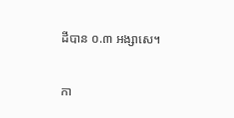ដីបាន ០.៣ អង្សាសេ។

កា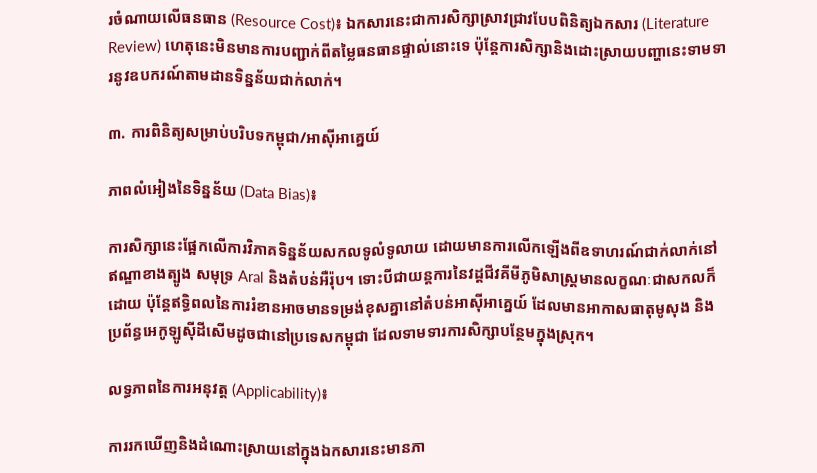រចំណាយលើធនធាន (Resource Cost)៖ ឯកសារនេះជាការសិក្សាស្រាវជ្រាវបែបពិនិត្យឯកសារ (Literature Review) ហេតុនេះមិនមានការបញ្ជាក់ពីតម្លៃធនធានផ្ទាល់នោះទេ ប៉ុន្តែការសិក្សានិងដោះស្រាយបញ្ហានេះទាមទារនូវឧបករណ៍តាមដានទិន្នន័យជាក់លាក់។

៣. ការពិនិត្យសម្រាប់បរិបទកម្ពុជា/អាស៊ីអាគ្នេយ៍

ភាពលំអៀងនៃទិន្នន័យ (Data Bias)៖

ការសិក្សានេះផ្អែកលើការវិភាគទិន្នន័យសកលទូលំទូលាយ ដោយមានការលើកឡើងពីឧទាហរណ៍ជាក់លាក់នៅឥណ្ឌាខាងត្បូង សមុទ្រ Aral និងតំបន់អឺរ៉ុប។ ទោះបីជាយន្តការនៃវដ្តជីវគីមីភូមិសាស្ត្រមានលក្ខណៈជាសកលក៏ដោយ ប៉ុន្តែឥទ្ធិពលនៃការរំខានអាចមានទម្រង់ខុសគ្នានៅតំបន់អាស៊ីអាគ្នេយ៍ ដែលមានអាកាសធាតុមូសុង និងប្រព័ន្ធអេកូឡូស៊ីដីសើមដូចជានៅប្រទេសកម្ពុជា ដែលទាមទារការសិក្សាបន្ថែមក្នុងស្រុក។

លទ្ធភាពនៃការអនុវត្ត (Applicability)៖

ការរកឃើញនិងដំណោះស្រាយនៅក្នុងឯកសារនេះមានភា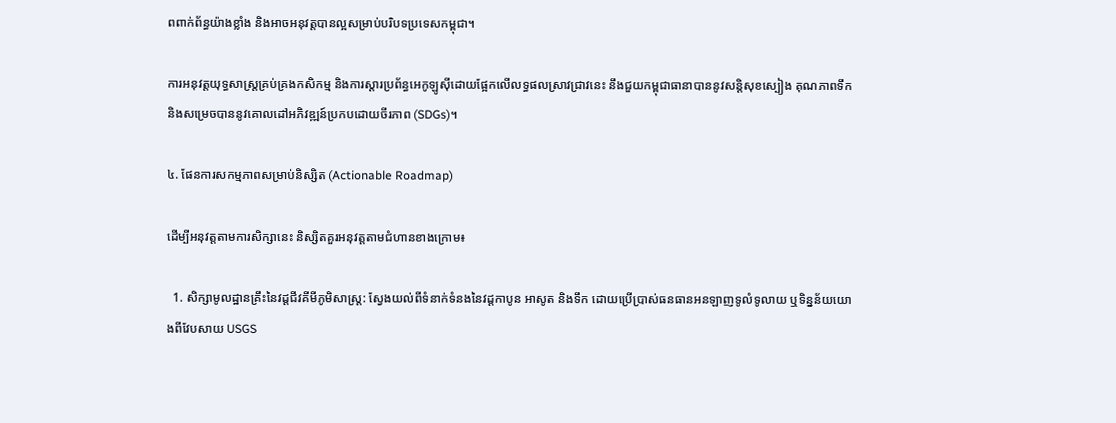ពពាក់ព័ន្ធយ៉ាងខ្លាំង និងអាចអនុវត្តបានល្អសម្រាប់បរិបទប្រទេសកម្ពុជា។

ការអនុវត្តយុទ្ធសាស្ត្រគ្រប់គ្រងកសិកម្ម និងការស្តារប្រព័ន្ធអេកូឡូស៊ីដោយផ្អែកលើលទ្ធផលស្រាវជ្រាវនេះ នឹងជួយកម្ពុជាធានាបាននូវសន្តិសុខស្បៀង គុណភាពទឹក និងសម្រេចបាននូវគោលដៅអភិវឌ្ឍន៍ប្រកបដោយចីរភាព (SDGs)។

៤. ផែនការសកម្មភាពសម្រាប់និស្សិត (Actionable Roadmap)

ដើម្បីអនុវត្តតាមការសិក្សានេះ និស្សិតគួរអនុវត្តតាមជំហានខាងក្រោម៖

  1. សិក្សាមូលដ្ឋានគ្រឹះនៃវដ្តជីវគីមីភូមិសាស្ត្រ: ស្វែងយល់ពីទំនាក់ទំនងនៃវដ្តកាបូន អាសូត និងទឹក ដោយប្រើប្រាស់ធនធានអនឡាញទូលំទូលាយ ឬទិន្នន័យយោងពីវែបសាយ USGS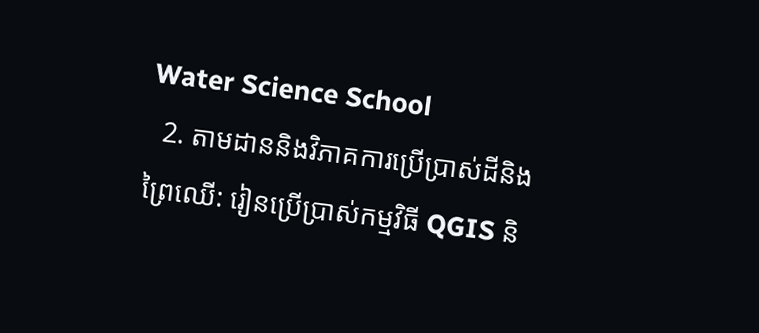Water Science School
  2. តាមដាននិងវិភាគការប្រើប្រាស់ដីនិងព្រៃឈើ: រៀនប្រើប្រាស់កម្មវិធី QGIS និ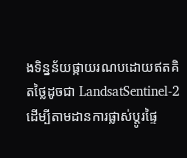ងទិន្នន័យផ្កាយរណបដោយឥតគិតថ្លៃដូចជា LandsatSentinel-2 ដើម្បីតាមដានការផ្លាស់ប្តូរផ្ទៃ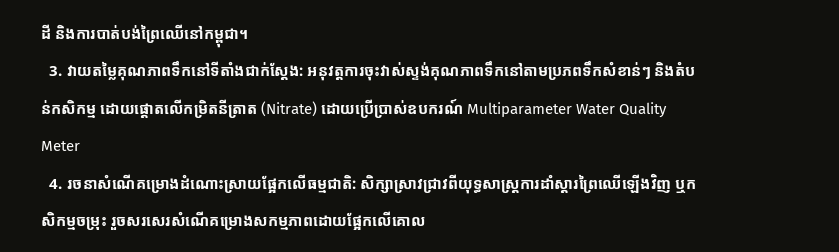ដី និងការបាត់បង់ព្រៃឈើនៅកម្ពុជា។
  3. វាយតម្លៃគុណភាពទឹកនៅទីតាំងជាក់ស្តែង: អនុវត្តការចុះវាស់ស្ទង់គុណភាពទឹកនៅតាមប្រភពទឹកសំខាន់ៗ និងតំបន់កសិកម្ម ដោយផ្តោតលើកម្រិតនីត្រាត (Nitrate) ដោយប្រើប្រាស់ឧបករណ៍ Multiparameter Water Quality Meter
  4. រចនាសំណើគម្រោងដំណោះស្រាយផ្អែកលើធម្មជាតិ: សិក្សាស្រាវជ្រាវពីយុទ្ធសាស្ត្រការដាំស្តារព្រៃឈើឡើងវិញ ឬកសិកម្មចម្រុះ រួចសរសេរសំណើគម្រោងសកម្មភាពដោយផ្អែកលើគោល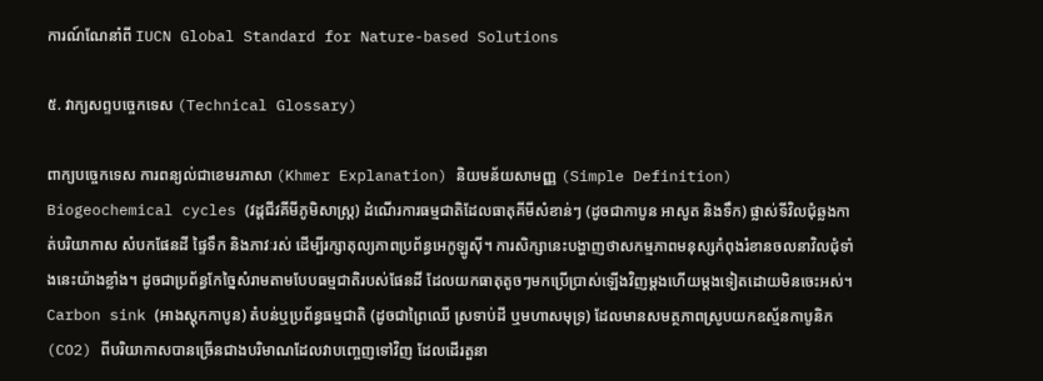ការណ៍ណែនាំពី IUCN Global Standard for Nature-based Solutions

៥. វាក្យសព្ទបច្ចេកទេស (Technical Glossary)

ពាក្យបច្ចេកទេស ការពន្យល់ជាខេមរភាសា (Khmer Explanation) និយមន័យសាមញ្ញ (Simple Definition)
Biogeochemical cycles (វដ្តជីវគីមីភូមិសាស្ត្រ) ដំណើរការធម្មជាតិដែលធាតុគីមីសំខាន់ៗ (ដូចជាកាបូន អាសូត និងទឹក) ផ្លាស់ទីវិលជុំឆ្លងកាត់បរិយាកាស សំបកផែនដី ផ្ទៃទឹក និងភាវៈរស់ ដើម្បីរក្សាតុល្យភាពប្រព័ន្ធអេកូឡូស៊ី។ ការសិក្សានេះបង្ហាញថាសកម្មភាពមនុស្សកំពុងរំខានចលនាវិលជុំទាំងនេះយ៉ាងខ្លាំង។ ដូចជាប្រព័ន្ធកែច្នៃសំរាមតាមបែបធម្មជាតិរបស់ផែនដី ដែលយកធាតុតូចៗមកប្រើប្រាស់ឡើងវិញម្តងហើយម្តងទៀតដោយមិនចេះអស់។
Carbon sink (អាងស្តុកកាបូន) តំបន់ឬប្រព័ន្ធធម្មជាតិ (ដូចជាព្រៃឈើ ស្រទាប់ដី ឬមហាសមុទ្រ) ដែលមានសមត្ថភាពស្រូបយកឧស្ម័នកាបូនិក (CO2) ពីបរិយាកាសបានច្រើនជាងបរិមាណដែលវាបញ្ចេញទៅវិញ ដែលដើរតួនា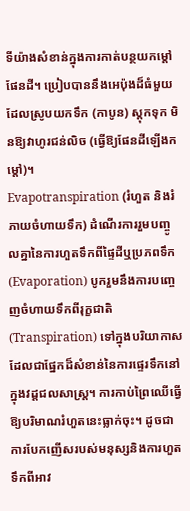ទីយ៉ាងសំខាន់ក្នុងការកាត់បន្ថយកម្តៅផែនដី។ ប្រៀបបាននឹងអេប៉ុងដ៏ធំមួយដែលស្រូបយកទឹក (កាបូន) ស្តុកទុក មិនឱ្យវាហូរជន់លិច (ធ្វើឱ្យផែនដីឡើងកម្ដៅ)។
Evapotranspiration (រំហួត និងរំភាយចំហាយទឹក) ដំណើរការរួមបញ្ចូលគ្នានៃការហួតទឹកពីផ្ទៃដីឬប្រភពទឹក (Evaporation) បូករួមនឹងការបញ្ចេញចំហាយទឹកពីរុក្ខជាតិ (Transpiration) ទៅក្នុងបរិយាកាស ដែលជាផ្នែកដ៏សំខាន់នៃការផ្ទេរទឹកនៅក្នុងវដ្តជលសាស្ត្រ។ ការកាប់ព្រៃឈើធ្វើឱ្យបរិមាណរំហួតនេះធ្លាក់ចុះ។ ដូចជាការបែកញើសរបស់មនុស្សនិងការហួតទឹកពីអាវ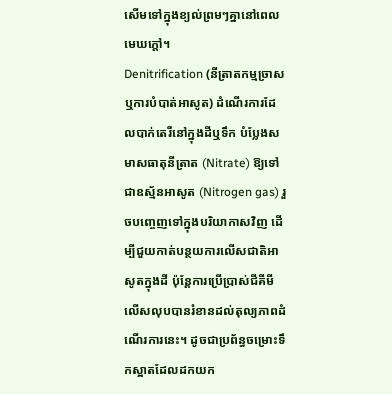សើមទៅក្នុងខ្យល់ព្រមៗគ្នានៅពេលមេឃក្តៅ។
Denitrification (នីត្រាតកម្មច្រាស ឬការបំបាត់អាសូត) ដំណើរការដែលបាក់តេរីនៅក្នុងដីឬទឹក បំប្លែងសមាសធាតុនីត្រាត (Nitrate) ឱ្យទៅជាឧស្ម័នអាសូត (Nitrogen gas) រួចបញ្ចេញទៅក្នុងបរិយាកាសវិញ ដើម្បីជួយកាត់បន្ថយការលើសជាតិអាសូតក្នុងដី ប៉ុន្តែការប្រើប្រាស់ជីគីមីលើសលុបបានរំខានដល់តុល្យភាពដំណើរការនេះ។ ដូចជាប្រព័ន្ធចម្រោះទឹកស្អាតដែលដកយក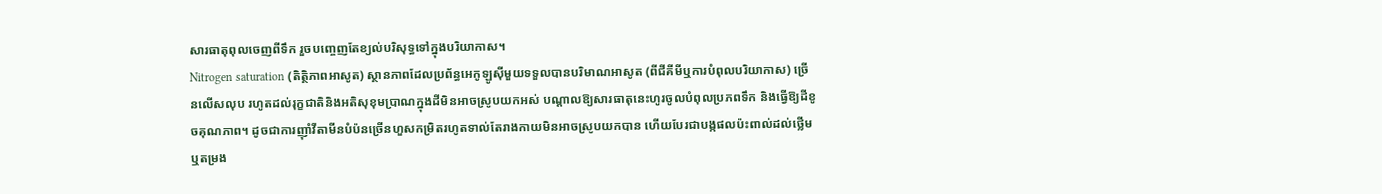សារធាតុពុលចេញពីទឹក រួចបញ្ចេញតែខ្យល់បរិសុទ្ធទៅក្នុងបរិយាកាស។
Nitrogen saturation (តិត្ថិភាពអាសូត) ស្ថានភាពដែលប្រព័ន្ធអេកូឡូស៊ីមួយទទួលបានបរិមាណអាសូត (ពីជីគីមីឬការបំពុលបរិយាកាស) ច្រើនលើសលុប រហូតដល់រុក្ខជាតិនិងអតិសុខុមប្រាណក្នុងដីមិនអាចស្រូបយកអស់ បណ្តាលឱ្យសារធាតុនេះហូរចូលបំពុលប្រភពទឹក និងធ្វើឱ្យដីខូចគុណភាព។ ដូចជាការញ៉ាំវីតាមីនបំប៉នច្រើនហួសកម្រិតរហូតទាល់តែរាងកាយមិនអាចស្រូបយកបាន ហើយបែរជាបង្កផលប៉ះពាល់ដល់ថ្លើមឬតម្រង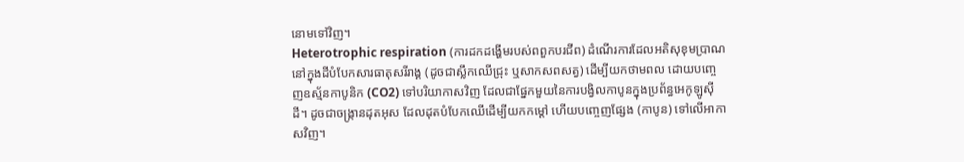នោមទៅវិញ។
Heterotrophic respiration (ការដកដង្ហើមរបស់ពពួកបរជីព) ដំណើរការដែលអតិសុខុមប្រាណនៅក្នុងដីបំបែកសារធាតុសរីរាង្គ (ដូចជាស្លឹកឈើជ្រុះ ឬសាកសពសត្វ) ដើម្បីយកថាមពល ដោយបញ្ចេញឧស្ម័នកាបូនិក (CO2) ទៅបរិយាកាសវិញ ដែលជាផ្នែកមួយនៃការបង្វិលកាបូនក្នុងប្រព័ន្ធអេកូឡូស៊ីដី។ ដូចជាចង្ក្រានដុតអុស ដែលដុតបំបែកឈើដើម្បីយកកម្តៅ ហើយបញ្ចេញផ្សែង (កាបូន) ទៅលើអាកាសវិញ។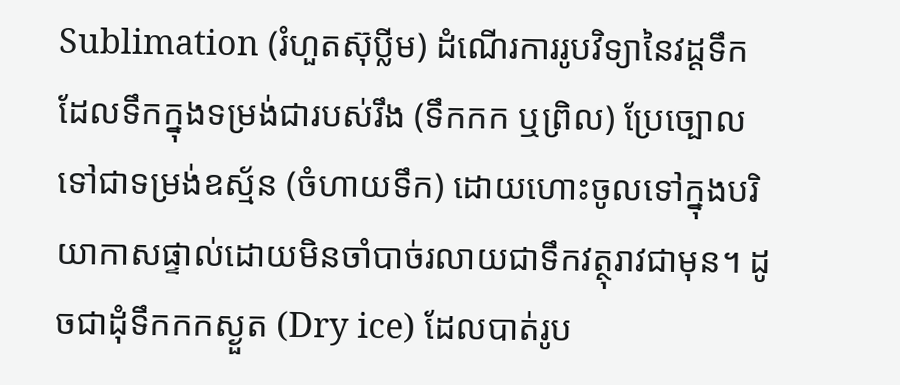Sublimation (រំហួតស៊ុប្លីម) ដំណើរការរូបវិទ្យានៃវដ្តទឹក ដែលទឹកក្នុងទម្រង់ជារបស់រឹង (ទឹកកក ឬព្រិល) ប្រែច្បោលទៅជាទម្រង់ឧស្ម័ន (ចំហាយទឹក) ដោយហោះចូលទៅក្នុងបរិយាកាសផ្ទាល់ដោយមិនចាំបាច់រលាយជាទឹកវត្ថុរាវជាមុន។ ដូចជាដុំទឹកកកស្ងួត (Dry ice) ដែលបាត់រូប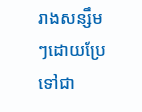រាងសន្សឹមៗដោយប្រែទៅជា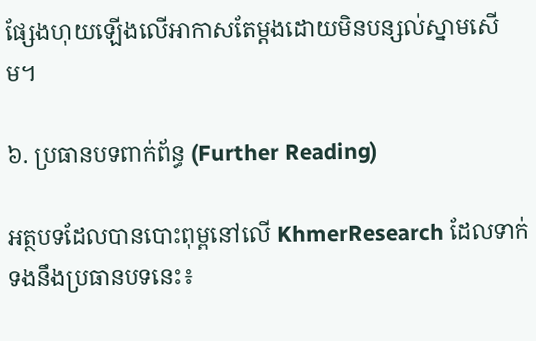ផ្សែងហុយឡើងលើអាកាសតែម្តងដោយមិនបន្សល់ស្នាមសើម។

៦. ប្រធានបទពាក់ព័ន្ធ (Further Reading)

អត្ថបទដែលបានបោះពុម្ពនៅលើ KhmerResearch ដែលទាក់ទងនឹងប្រធានបទនេះ៖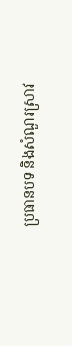ប្រធានបទ និងសំណួរស្រាវ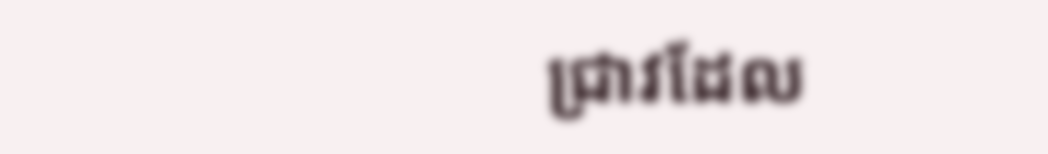ជ្រាវដែល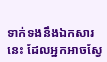ទាក់ទងនឹងឯកសារនេះ ដែលអ្នកអាចស្វែ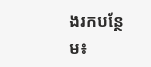ងរកបន្ថែម៖